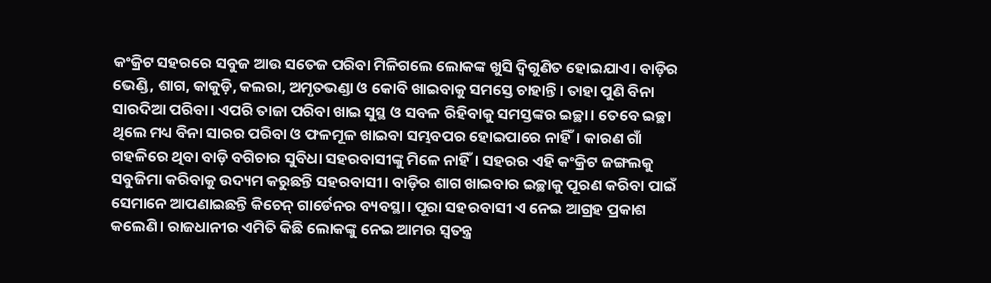କଂକ୍ରିଟ ସହରରେ ସବୁଜ ଆଉ ସତେଜ ପରିବା ମିଳିଗଲେ ଲୋକଙ୍କ ଖୁସି ଦ୍ବିଗୁଣିତ ହୋଇଯାଏ। ବାଡ଼ିର ଭେଣ୍ଡି, ଶାଗ, କାକୁଡ଼ି, କଲରା, ଅମୃତଭଣ୍ଡା ଓ କୋବି ଖାଇବାକୁ ସମସ୍ତେ ଚାହାନ୍ତି। ତାହା ପୁଣି ବିନା ସାରଦିଆ ପରିବା। ଏପରି ତାଜା ପରିବା ଖାଇ ସୁସ୍ଥ ଓ ସବଳ ରିହିବାକୁ ସମସ୍ତଙ୍କର ଇଚ୍ଛା। ତେବେ ଇଚ୍ଛା ଥିଲେ ମଧ୍ୟ ବିନା ସାରର ପରିବା ଓ ଫଳମୂଳ ଖାଇବା ସମ୍ଭବପର ହୋଇପାରେ ନାହିଁ। କାରଣ ଗାଁ ଗହଳିରେ ଥିବା ବାଡ଼ି ବଗିଚାର ସୁବିଧା ସହରବାସୀଙ୍କୁ ମିଳେ ନାହିଁ। ସହରର ଏହି କଂକ୍ରିଟ ଜଙ୍ଗଲକୁ ସବୁଜିମା କରିବାକୁ ଉଦ୍ୟମ କରୁଛନ୍ତି ସହରବାସୀ। ବାଡ଼ିର ଶାଗ ଖାଇବାର ଇଚ୍ଛାକୁ ପୂରଣ କରିବା ପାଇଁ ସେମାନେ ଆପଣାଇଛନ୍ତି କିଚେନ୍ ଗାର୍ଡେନର ବ୍ୟବସ୍ଥା। ପୂରା ସହରବାସୀ ଏ ନେଇ ଆଗ୍ରହ ପ୍ରକାଶ କଲେଣି। ରାଜଧାନୀର ଏମିତି କିଛି ଲୋକଙ୍କୁ ନେଇ ଆମର ସ୍ବତନ୍ତ୍ର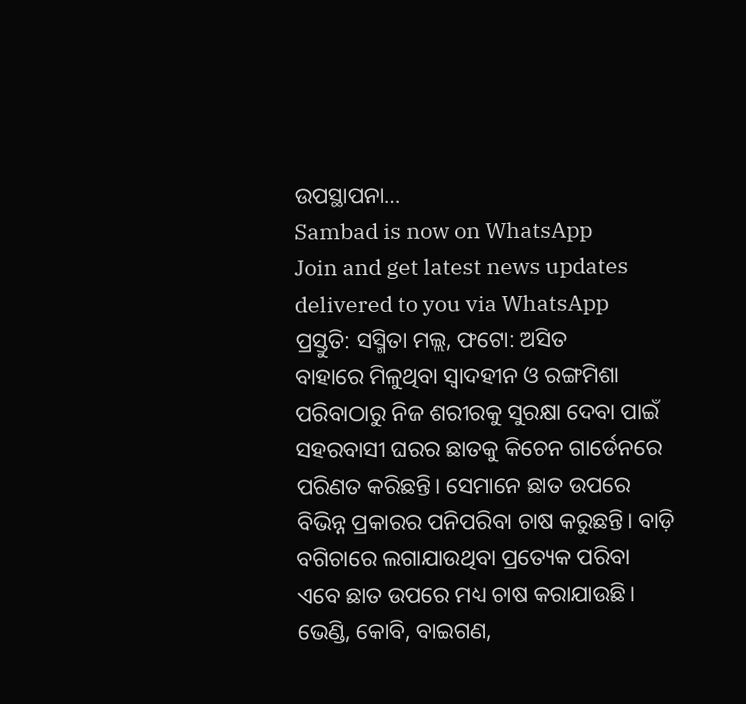ଉପସ୍ଥାପନା…
Sambad is now on WhatsApp
Join and get latest news updates delivered to you via WhatsApp
ପ୍ରସ୍ତୁତି: ସସ୍ମିତା ମଲ୍ଲ, ଫଟୋ: ଅସିତ
ବାହାରେ ମିଳୁଥିବା ସ୍ବାଦହୀନ ଓ ରଙ୍ଗମିଶା ପରିବାଠାରୁ ନିଜ ଶରୀରକୁ ସୁରକ୍ଷା ଦେବା ପାଇଁ ସହରବାସୀ ଘରର ଛାତକୁ କିଚେନ ଗାର୍ଡେନରେ ପରିଣତ କରିଛନ୍ତି। ସେମାନେ ଛାତ ଉପରେ ବିଭିନ୍ନ ପ୍ରକାରର ପନିପରିବା ଚାଷ କରୁଛନ୍ତି। ବାଡ଼ି ବଗିଚାରେ ଲଗାଯାଉଥିବା ପ୍ରତ୍ୟେକ ପରିବା ଏବେ ଛାତ ଉପରେ ମଧ୍ୟ ଚାଷ କରାଯାଉଛି। ଭେଣ୍ଡି, କୋବି, ବାଇଗଣ,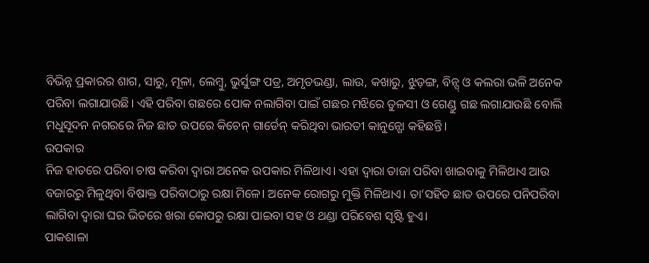ବିଭିନ୍ନ ପ୍ରକାରର ଶାଗ, ସାରୁ, ମୂଳା, ଲେମ୍ବୁ, ଭୁର୍ସୁଙ୍ଗ ପତ୍ର, ଅମୃତଭଣ୍ଡା, ଲାଉ, କଖାରୁ, ଝୁଡ଼ଙ୍ଗ, ବିନ୍ସ୍ ଓ କଲରା ଭଳି ଅନେକ ପରିବା ଲଗାଯାଉଛି। ଏହି ପରିବା ଗଛରେ ପୋକ ନଲାଗିବା ପାଇଁ ଗଛର ମଝିରେ ତୁଳସୀ ଓ ଗେଣ୍ଡୁ ଗଛ ଲଗାଯାଉଛି ବୋଲି ମଧୁସୂଦନ ନଗରରେ ନିଜ ଛାତ ଉପରେ କିଚେନ୍ ଗାର୍ଡେନ୍ କରିଥିବା ଭାରତୀ କାନୁନ୍ଗୋ କହିଛନ୍ତି।
ଉପକାର
ନିଜ ହାତରେ ପରିବା ଚାଷ କରିବା ଦ୍ବାରା ଅନେକ ଉପକାର ମିଳିଥାଏ। ଏହା ଦ୍ବାରା ତାଜା ପରିବା ଖାଇବାକୁ ମିଳିଥାଏ ଆଉ ବଜାରରୁ ମିଳୁଥିବା ବିଷାକ୍ତ ପରିବାଠାରୁ ରକ୍ଷା ମିଳେ। ଅନେକ ରୋଗରୁ ମୁକ୍ତି ମିଳିଥାଏ। ତା’ସହିତ ଛାତ ଉପରେ ପନିପରିବା ଲାଗିବା ଦ୍ବାରା ଘର ଭିତରେ ଖରା କୋପରୁ ରକ୍ଷା ପାଇବା ସହ ଓ ଥଣ୍ଡା ପରିବେଶ ସୃଷ୍ଟି ହୁଏ।
ପାକଶାଳା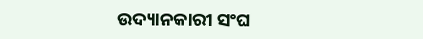ଉଦ୍ୟାନକାରୀ ସଂଘ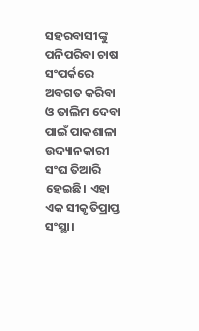ସହରବାସୀଙ୍କୁ ପନିପରିବା ଚାଷ ସଂପର୍କରେ ଅବଗତ କରିବା ଓ ତାଲିମ ଦେବା ପାଇଁ ପାକଶାଳା ଉଦ୍ୟାନକାରୀ ସଂଘ ତିଆରି ହେଇଛି। ଏହା ଏକ ସୀକୃତିପ୍ରାପ୍ତ ସଂସ୍ଥା।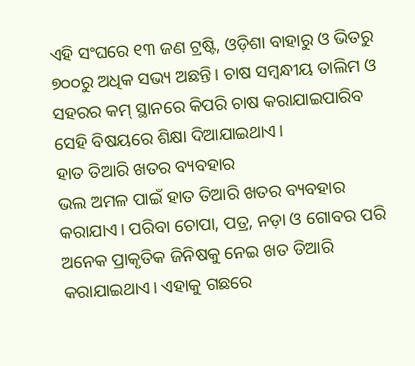ଏହି ସଂଘରେ ୧୩ ଜଣ ଟ୍ରଷ୍ଟି, ଓଡ଼ିଶା ବାହାରୁ ଓ ଭିତରୁ ୭୦୦ରୁ ଅଧିକ ସଭ୍ୟ ଅଛନ୍ତି। ଚାଷ ସମ୍ବନ୍ଧୀୟ ତାଲିମ ଓ ସହରର କମ୍ ସ୍ଥାନରେ କିପରି ଚାଷ କରାଯାଇପାରିବ ସେହି ବିଷୟରେ ଶିକ୍ଷା ଦିଆଯାଇଥାଏ।
ହାତ ତିଆରି ଖତର ବ୍ୟବହାର
ଭଲ ଅମଳ ପାଇଁ ହାତ ତିଆରି ଖତର ବ୍ୟବହାର କରାଯାଏ। ପରିବା ଚୋପା, ପତ୍ର, ନଡ଼ା ଓ ଗୋବର ପରି ଅନେକ ପ୍ରାକୃତିକ ଜିନିଷକୁ ନେଇ ଖତ ତିଆରି କରାଯାଇଥାଏ। ଏହାକୁ ଗଛରେ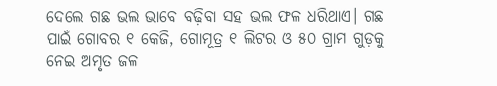ଦେଲେ ଗଛ ଭଲ ଭାବେ ବଢ଼ିବା ସହ ଭଲ ଫଳ ଧରିଥାଏ। ଗଛ ପାଇଁ ଗୋବର ୧ କେଜି, ଗୋମୂତ୍ର ୧ ଲିଟର ଓ ୫୦ ଗ୍ରାମ ଗୁଡ଼କୁ ନେଇ ଅମୃତ ଜଳ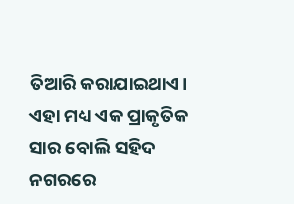ତିଆରି କରାଯାଇଥାଏ। ଏହା ମଧ୍ୟ ଏକ ପ୍ରାକୃତିକ ସାର ବୋଲି ସହିଦ ନଗରରେ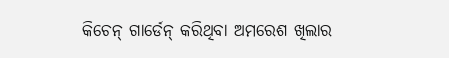କିଚେନ୍ ଗାର୍ଡେନ୍ କରିଥିବା ଅମରେଶ ଖିଲାର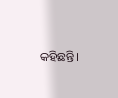କହିଛନ୍ତି।